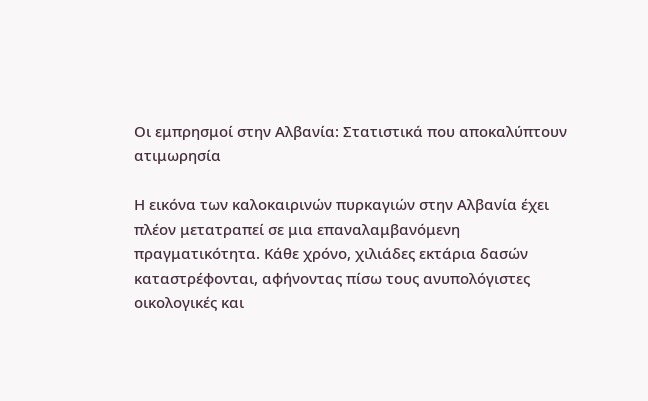Οι εμπρησμοί στην Αλβανία: Στατιστικά που αποκαλύπτουν ατιμωρησία

Η εικόνα των καλοκαιρινών πυρκαγιών στην Αλβανία έχει πλέον μετατραπεί σε μια επαναλαμβανόμενη πραγματικότητα. Κάθε χρόνο, χιλιάδες εκτάρια δασών καταστρέφονται, αφήνοντας πίσω τους ανυπολόγιστες οικολογικές και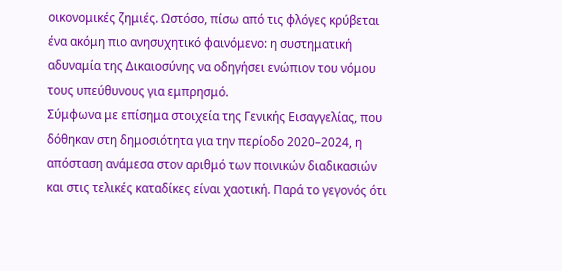οικονομικές ζημιές. Ωστόσο, πίσω από τις φλόγες κρύβεται ένα ακόμη πιο ανησυχητικό φαινόμενο: η συστηματική αδυναμία της Δικαιοσύνης να οδηγήσει ενώπιον του νόμου τους υπεύθυνους για εμπρησμό.
Σύμφωνα με επίσημα στοιχεία της Γενικής Εισαγγελίας, που δόθηκαν στη δημοσιότητα για την περίοδο 2020–2024, η απόσταση ανάμεσα στον αριθμό των ποινικών διαδικασιών και στις τελικές καταδίκες είναι χαοτική. Παρά το γεγονός ότι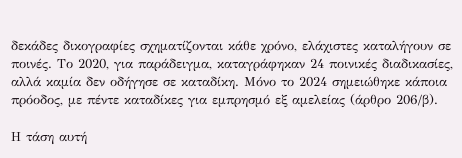δεκάδες δικογραφίες σχηματίζονται κάθε χρόνο, ελάχιστες καταλήγουν σε ποινές. Το 2020, για παράδειγμα, καταγράφηκαν 24 ποινικές διαδικασίες, αλλά καμία δεν οδήγησε σε καταδίκη. Μόνο το 2024 σημειώθηκε κάποια πρόοδος, με πέντε καταδίκες για εμπρησμό εξ αμελείας (άρθρο 206/β).

Η τάση αυτή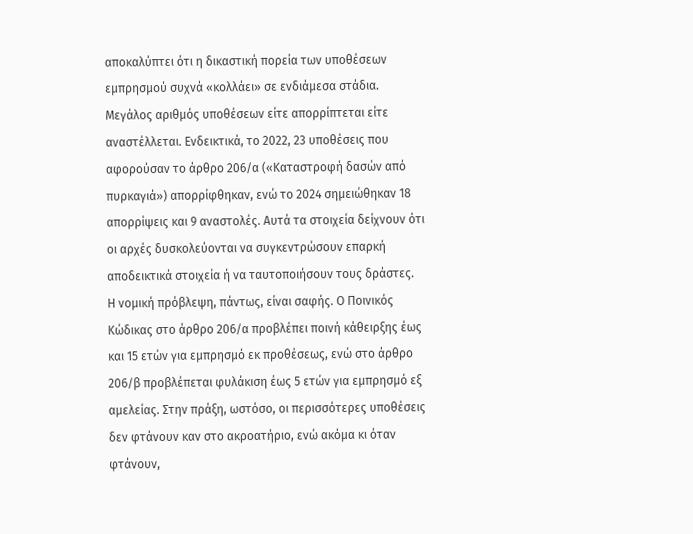αποκαλύπτει ότι η δικαστική πορεία των υποθέσεων εμπρησμού συχνά «κολλάει» σε ενδιάμεσα στάδια. Μεγάλος αριθμός υποθέσεων είτε απορρίπτεται είτε αναστέλλεται. Ενδεικτικά, το 2022, 23 υποθέσεις που αφορούσαν το άρθρο 206/α («Καταστροφή δασών από πυρκαγιά») απορρίφθηκαν, ενώ το 2024 σημειώθηκαν 18 απορρίψεις και 9 αναστολές. Αυτά τα στοιχεία δείχνουν ότι οι αρχές δυσκολεύονται να συγκεντρώσουν επαρκή αποδεικτικά στοιχεία ή να ταυτοποιήσουν τους δράστες.
Η νομική πρόβλεψη, πάντως, είναι σαφής. Ο Ποινικός Κώδικας στο άρθρο 206/α προβλέπει ποινή κάθειρξης έως και 15 ετών για εμπρησμό εκ προθέσεως, ενώ στο άρθρο 206/β προβλέπεται φυλάκιση έως 5 ετών για εμπρησμό εξ αμελείας. Στην πράξη, ωστόσο, οι περισσότερες υποθέσεις δεν φτάνουν καν στο ακροατήριο, ενώ ακόμα κι όταν φτάνουν,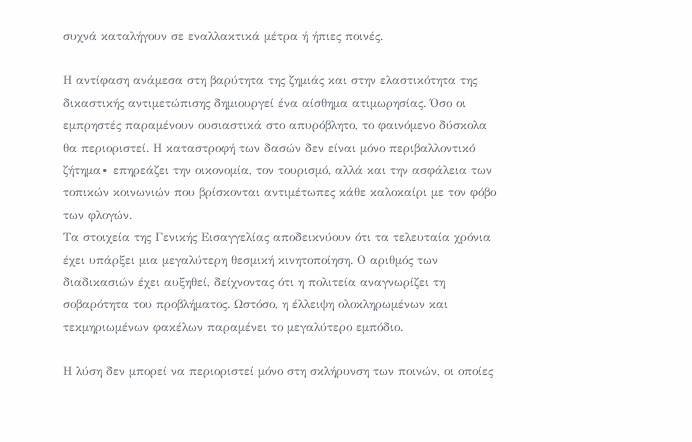συχνά καταλήγουν σε εναλλακτικά μέτρα ή ήπιες ποινές.

Η αντίφαση ανάμεσα στη βαρύτητα της ζημιάς και στην ελαστικότητα της δικαστικής αντιμετώπισης δημιουργεί ένα αίσθημα ατιμωρησίας. Όσο οι εμπρηστές παραμένουν ουσιαστικά στο απυρόβλητο, το φαινόμενο δύσκολα θα περιοριστεί. Η καταστροφή των δασών δεν είναι μόνο περιβαλλοντικό ζήτημα∙ επηρεάζει την οικονομία, τον τουρισμό, αλλά και την ασφάλεια των τοπικών κοινωνιών που βρίσκονται αντιμέτωπες κάθε καλοκαίρι με τον φόβο των φλογών.
Τα στοιχεία της Γενικής Εισαγγελίας αποδεικνύουν ότι τα τελευταία χρόνια έχει υπάρξει μια μεγαλύτερη θεσμική κινητοποίηση. Ο αριθμός των διαδικασιών έχει αυξηθεί, δείχνοντας ότι η πολιτεία αναγνωρίζει τη σοβαρότητα του προβλήματος. Ωστόσο, η έλλειψη ολοκληρωμένων και τεκμηριωμένων φακέλων παραμένει το μεγαλύτερο εμπόδιο.

Η λύση δεν μπορεί να περιοριστεί μόνο στη σκλήρυνση των ποινών, οι οποίες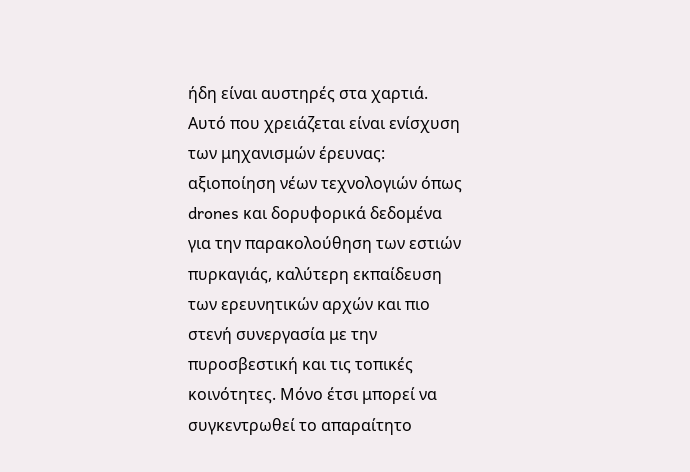ήδη είναι αυστηρές στα χαρτιά. Αυτό που χρειάζεται είναι ενίσχυση των μηχανισμών έρευνας: αξιοποίηση νέων τεχνολογιών όπως drones και δορυφορικά δεδομένα για την παρακολούθηση των εστιών πυρκαγιάς, καλύτερη εκπαίδευση των ερευνητικών αρχών και πιο στενή συνεργασία με την πυροσβεστική και τις τοπικές κοινότητες. Μόνο έτσι μπορεί να συγκεντρωθεί το απαραίτητο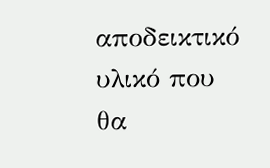αποδεικτικό υλικό που θα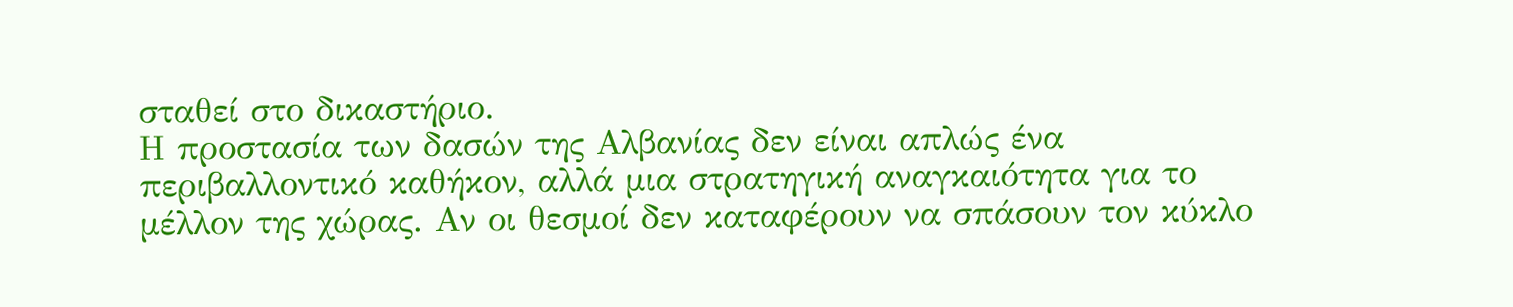σταθεί στο δικαστήριο.
Η προστασία των δασών της Αλβανίας δεν είναι απλώς ένα περιβαλλοντικό καθήκον, αλλά μια στρατηγική αναγκαιότητα για το μέλλον της χώρας. Αν οι θεσμοί δεν καταφέρουν να σπάσουν τον κύκλο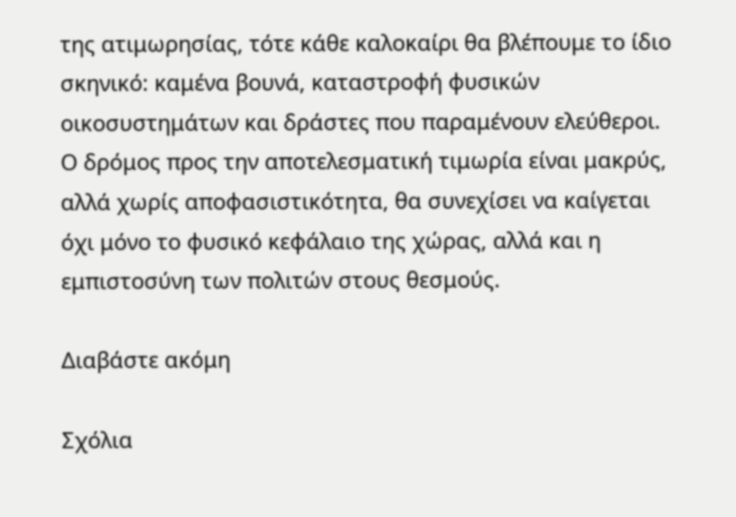της ατιμωρησίας, τότε κάθε καλοκαίρι θα βλέπουμε το ίδιο σκηνικό: καμένα βουνά, καταστροφή φυσικών οικοσυστημάτων και δράστες που παραμένουν ελεύθεροι. Ο δρόμος προς την αποτελεσματική τιμωρία είναι μακρύς, αλλά χωρίς αποφασιστικότητα, θα συνεχίσει να καίγεται όχι μόνο το φυσικό κεφάλαιο της χώρας, αλλά και η εμπιστοσύνη των πολιτών στους θεσμούς.

Διαβάστε ακόμη

Σχόλια